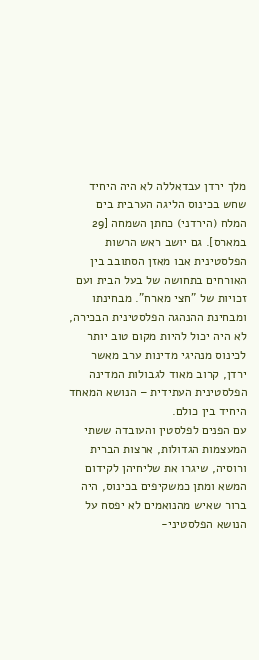מלך ירדן עבדאללה לא היה היחיד שחש בכינוס הליגה הערבית בים המלח (הירדני) כחתן השמחה [29 במארס]. גם יושב ראש הרשות הפלסטינית אבו מאזן הסתובב בין האורחים בתחושה של בעל הבית ועם זכויות של "חצי מארח". מבחינתו ומבחינת ההנהגה הפלסטינית הבכירה, לא היה יכול להיות מקום טוב יותר לכינוס מנהיגי מדינות ערב מאשר ירדן, קרוב מאוד לגבולות המדינה הפלסטינית העתידית – הנושא המאחד היחיד בין כולם.
עם הפנים לפלסטין והעובדה ששתי המעצמות הגדולות, ארצות הברית ורוסיה, שיגרו את שליחיהן לקידום המשא ומתן כמשקיפים בכינוס, היה ברור שאיש מהנואמים לא יפסח על הנושא הפלסטיני-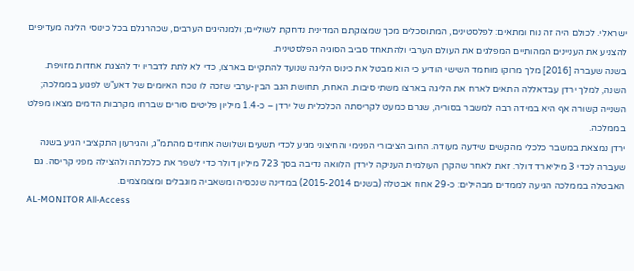ישראלי. לכולם היה זה נוח ומתאים: לפלסטינים, המתוסכלים מכך שמצוקתם המדינית נדחקת לשוליים; ולמנהיגים הערבים, שכהרגלם בכל כינוסי הליגה מעדיפים להצניע את העניינים המהותיים המפלגים את העולם הערבי ולהתאחד סביב הסוגיה הפלסטינית.
בשנה שעברה [2016] מלך מרוקו מוחמד השישי הודיע כי הוא מבטל את כינוס הליגה שנועד להתקיים בארצו, כדי לא לתת לדבריו יד להצגת אחדות מזויפת. השנה, למלך ירדן עבדאללה התאים לארח את הליגה בארצו משתי סיבות. האחת, תחושת הגב הבין-ערבי שזכה לו נוכח האיומים של דאע"ש לפגוע בממלכה; השנייה קשורה אף היא במידה רבה למשבר בסוריה, שגרם כמעט לקריסתה הכלכלית של ירדן – כ-1.4 מיליון פליטים סורים שברחו מקרבות הדמים מצאו מפלט בממלכה.
ירדן נמצאת במשבר כלכלי מהקשים שידעה מעודה. החוב הציבורי הפנימי והחיצוני מגיע לכדי תשעים ושלושה אחוזים מהתמ"ג, והגירעון התקציבי הגיע בשנה שעברה לכדי 3 מיליארד דולר. זאת לאחר שהקרן העולמית העניקה לירדן הלוואה נדיבה בסך 723 מיליון דולר כדי לשפר את כלכלתה ולהצילה מפני קריסה. גם האבטלה בממלכה הגיעה לממדים מבהילים: כ-29 אחוז אבטלה (בשנים 2015-2014) במדינה שנכסיה ומשאביה מוגבלים ומצומצמים.
AL-MONITOR All-Access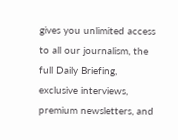gives you unlimited access to all our journalism, the full Daily Briefing, exclusive interviews, premium newsletters, and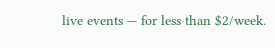live events — for less than $2/week.